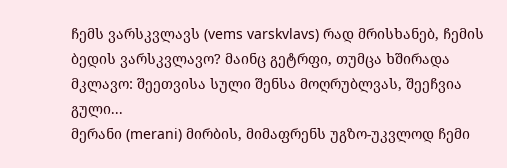ჩემს ვარსკვლავს (vems varskvlavs) რად მრისხანებ, ჩემის ბედის ვარსკვლავო? მაინც გეტრფი, თუმცა ხშირადა მკლავო: შეეთვისა სული შენსა მოღრუბლვას, შეეჩვია გული...
მერანი (merani) მირბის, მიმაფრენს უგზო-უკვლოდ ჩემი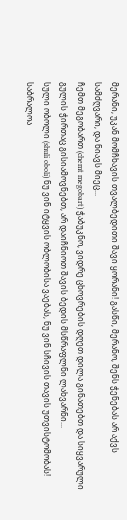მერანი, უკან მომჩხავის თვალბედითი შავი ყორანი! გასწი, მერანო, შენს ჭენებას არ აქვს სამძღვარი, და ნიავს მიეც...
ჩემთ მეგობართ (chemt megobart) ჭაბუკნო, ვიდრე ცხოვრების დღეთ დილა გინათებთ და სიყვარული გულის ჭირთაც გისიამოვნებთ, არ დაიჩნიოთ შავის ბედის მსწრაფლნი ლახვარნი...
სული ობოლი (shuli oboli) ნუ ვინ იტყვის ობლობისა ვაებას, ნუ ვინ სჩივის თავის უთვისტომობას! საბრალოა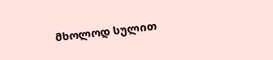მხოლოდ სულით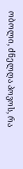ობოლი, ძნელღა პოვოს, რა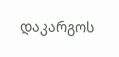დაკარგოს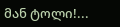მან ტოლი!...